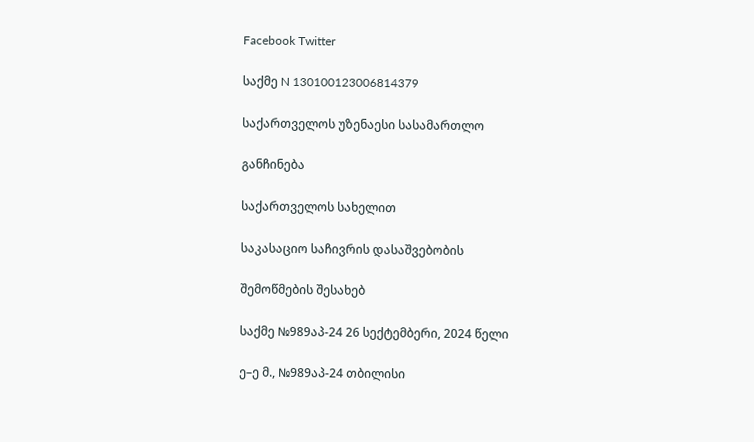Facebook Twitter

საქმე N 130100123006814379

საქართველოს უზენაესი სასამართლო

განჩინება

საქართველოს სახელით

საკასაციო საჩივრის დასაშვებობის

შემოწმების შესახებ

საქმე №989აპ-24 26 სექტემბერი, 2024 წელი

ე–ე მ., №989აპ-24 თბილისი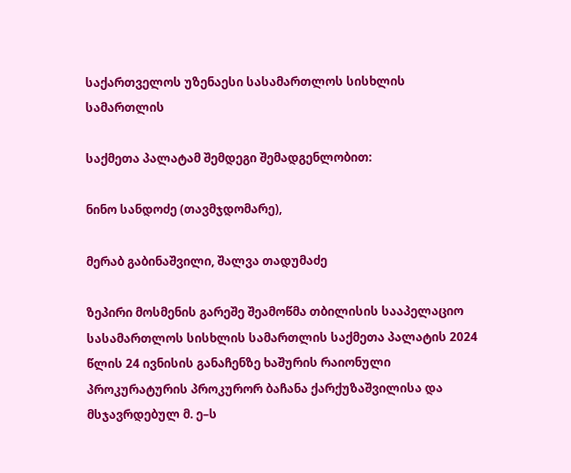საქართველოს უზენაესი სასამართლოს სისხლის სამართლის

საქმეთა პალატამ შემდეგი შემადგენლობით:

ნინო სანდოძე (თავმჯდომარე),

მერაბ გაბინაშვილი, შალვა თადუმაძე

ზეპირი მოსმენის გარეშე შეამოწმა თბილისის სააპელაციო სასამართლოს სისხლის სამართლის საქმეთა პალატის 2024 წლის 24 ივნისის განაჩენზე ხაშურის რაიონული პროკურატურის პროკურორ ბაჩანა ქარქუზაშვილისა და მსჯავრდებულ მ. ე–ს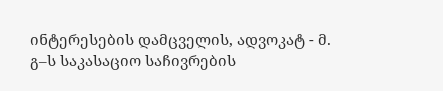ინტერესების დამცველის, ადვოკატ - მ. გ–ს საკასაციო საჩივრების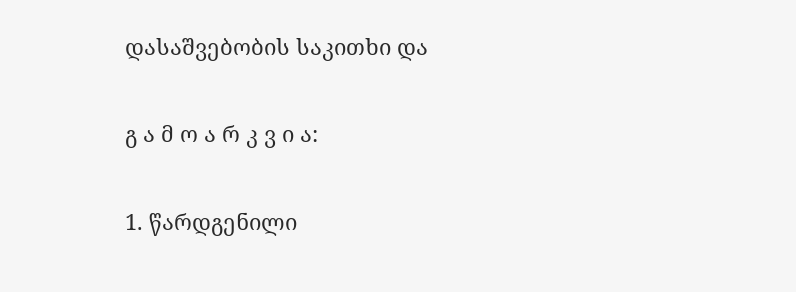დასაშვებობის საკითხი და

გ ა მ ო ა რ კ ვ ი ა:

1. წარდგენილი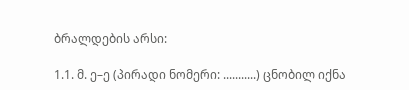ბრალდების არსი:

1.1. მ. ე–ე (პირადი ნომერი: ...........) ცნობილ იქნა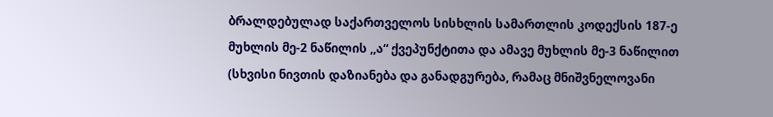ბრალდებულად საქართველოს სისხლის სამართლის კოდექსის 187-ე მუხლის მე-2 ნაწილის ,,ა“ ქვეპუნქტითა და ამავე მუხლის მე-3 ნაწილით (სხვისი ნივთის დაზიანება და განადგურება, რამაც მნიშვნელოვანი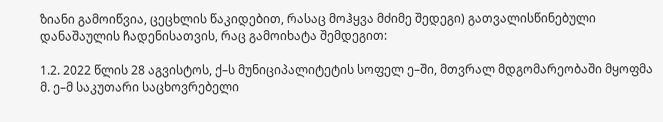ზიანი გამოიწვია, ცეცხლის წაკიდებით, რასაც მოჰყვა მძიმე შედეგი) გათვალისწინებული დანაშაულის ჩადენისათვის, რაც გამოიხატა შემდეგით:

1.2. 2022 წლის 28 აგვისტოს, ქ–ს მუნიციპალიტეტის სოფელ ე–ში, მთვრალ მდგომარეობაში მყოფმა მ. ე–მ საკუთარი საცხოვრებელი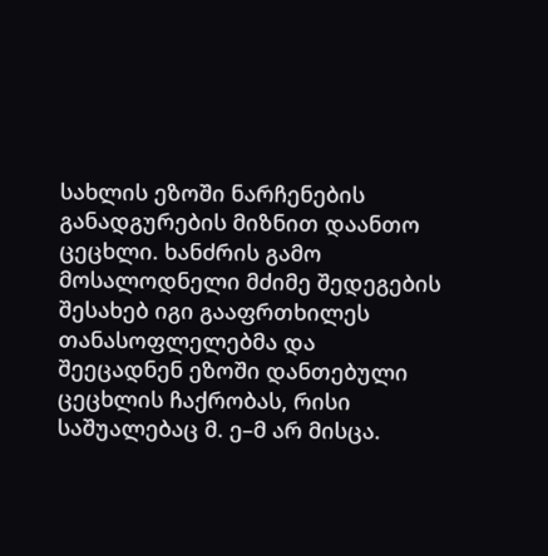სახლის ეზოში ნარჩენების განადგურების მიზნით დაანთო ცეცხლი. ხანძრის გამო მოსალოდნელი მძიმე შედეგების შესახებ იგი გააფრთხილეს თანასოფლელებმა და შეეცადნენ ეზოში დანთებული ცეცხლის ჩაქრობას, რისი საშუალებაც მ. ე–მ არ მისცა.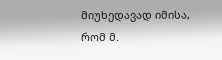მიუხედავად იმისა, რომ მ.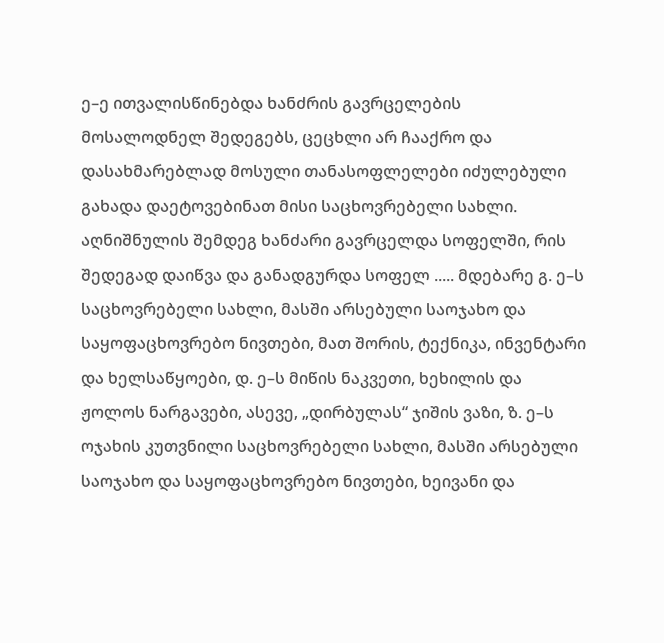ე–ე ითვალისწინებდა ხანძრის გავრცელების მოსალოდნელ შედეგებს, ცეცხლი არ ჩააქრო და დასახმარებლად მოსული თანასოფლელები იძულებული გახადა დაეტოვებინათ მისი საცხოვრებელი სახლი. აღნიშნულის შემდეგ ხანძარი გავრცელდა სოფელში, რის შედეგად დაიწვა და განადგურდა სოფელ ..... მდებარე გ. ე–ს საცხოვრებელი სახლი, მასში არსებული საოჯახო და საყოფაცხოვრებო ნივთები, მათ შორის, ტექნიკა, ინვენტარი და ხელსაწყოები, დ. ე–ს მიწის ნაკვეთი, ხეხილის და ჟოლოს ნარგავები, ასევე, „დირბულას“ ჯიშის ვაზი, ზ. ე–ს ოჯახის კუთვნილი საცხოვრებელი სახლი, მასში არსებული საოჯახო და საყოფაცხოვრებო ნივთები, ხეივანი და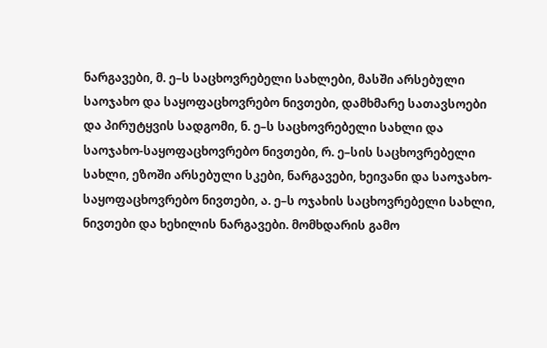ნარგავები, მ. ე–ს საცხოვრებელი სახლები, მასში არსებული საოჯახო და საყოფაცხოვრებო ნივთები, დამხმარე სათავსოები და პირუტყვის სადგომი, ნ. ე–ს საცხოვრებელი სახლი და საოჯახო-საყოფაცხოვრებო ნივთები, რ. ე–სის საცხოვრებელი სახლი, ეზოში არსებული სკები, ნარგავები, ხეივანი და საოჯახო- საყოფაცხოვრებო ნივთები, ა. ე–ს ოჯახის საცხოვრებელი სახლი, ნივთები და ხეხილის ნარგავები. მომხდარის გამო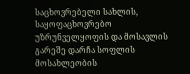საცხოვრებელი სახლის, საყოფაცხოვრებო უზრუნველყოფის და მოსავლის გარეშე დარჩა სოფლის მოსახლეობის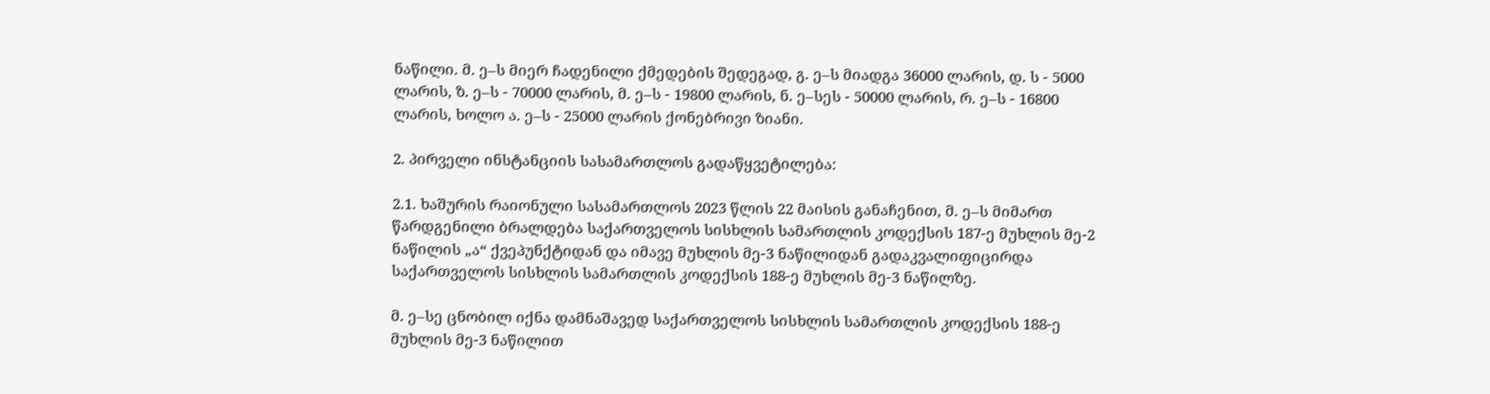ნაწილი. მ. ე–ს მიერ ჩადენილი ქმედების შედეგად, გ. ე–ს მიადგა 36000 ლარის, დ. ს - 5000 ლარის, ზ. ე–ს - 70000 ლარის, მ. ე–ს - 19800 ლარის, ნ. ე–სეს - 50000 ლარის, რ. ე–ს - 16800 ლარის, ხოლო ა. ე–ს - 25000 ლარის ქონებრივი ზიანი.

2. პირველი ინსტანციის სასამართლოს გადაწყვეტილება:

2.1. ხაშურის რაიონული სასამართლოს 2023 წლის 22 მაისის განაჩენით, მ. ე–ს მიმართ წარდგენილი ბრალდება საქართველოს სისხლის სამართლის კოდექსის 187-ე მუხლის მე-2 ნაწილის „ა“ ქვეპუნქტიდან და იმავე მუხლის მე-3 ნაწილიდან გადაკვალიფიცირდა საქართველოს სისხლის სამართლის კოდექსის 188-ე მუხლის მე-3 ნაწილზე.

მ. ე–სე ცნობილ იქნა დამნაშავედ საქართველოს სისხლის სამართლის კოდექსის 188-ე მუხლის მე-3 ნაწილით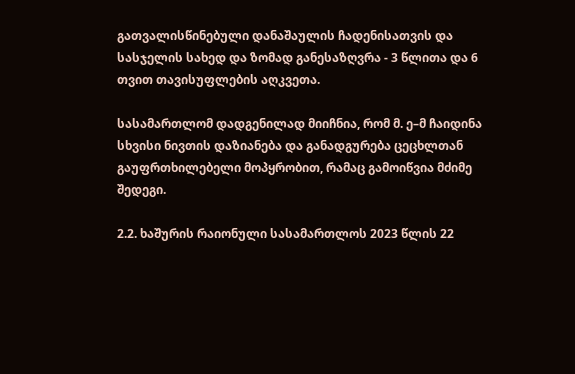გათვალისწინებული დანაშაულის ჩადენისათვის და სასჯელის სახედ და ზომად განესაზღვრა - 3 წლითა და 6 თვით თავისუფლების აღკვეთა.

სასამართლომ დადგენილად მიიჩნია, რომ მ. ე–მ ჩაიდინა სხვისი ნივთის დაზიანება და განადგურება ცეცხლთან გაუფრთხილებელი მოპყრობით, რამაც გამოიწვია მძიმე შედეგი.

2.2. ხაშურის რაიონული სასამართლოს 2023 წლის 22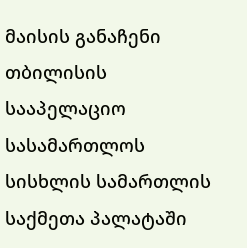მაისის განაჩენი თბილისის სააპელაციო სასამართლოს სისხლის სამართლის საქმეთა პალატაში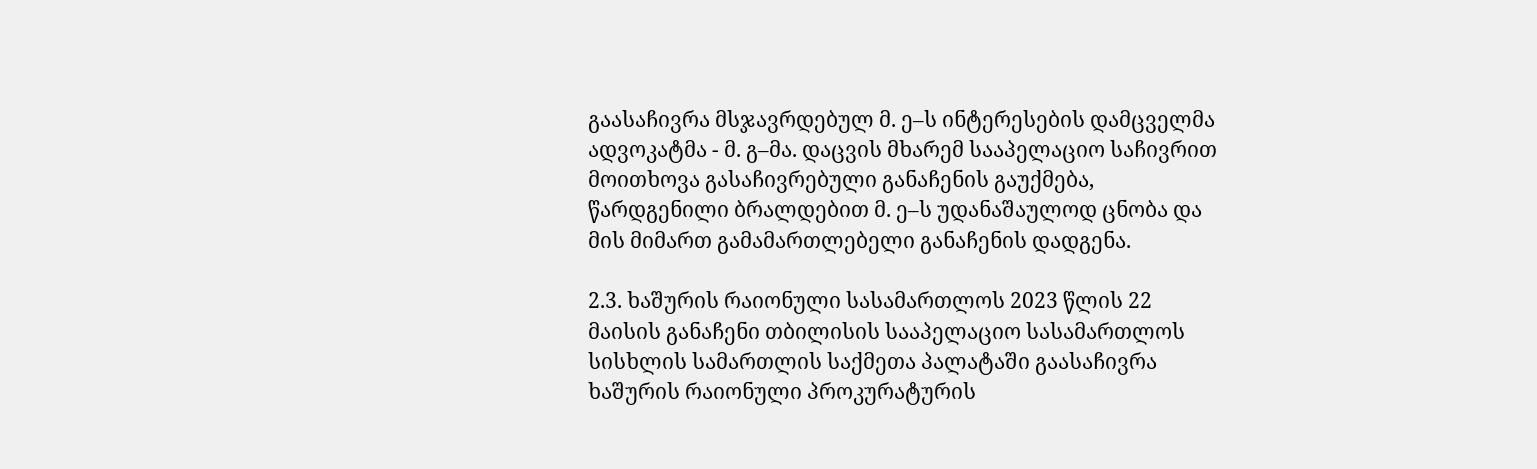გაასაჩივრა მსჯავრდებულ მ. ე–ს ინტერესების დამცველმა ადვოკატმა - მ. გ–მა. დაცვის მხარემ სააპელაციო საჩივრით მოითხოვა გასაჩივრებული განაჩენის გაუქმება, წარდგენილი ბრალდებით მ. ე–ს უდანაშაულოდ ცნობა და მის მიმართ გამამართლებელი განაჩენის დადგენა.

2.3. ხაშურის რაიონული სასამართლოს 2023 წლის 22 მაისის განაჩენი თბილისის სააპელაციო სასამართლოს სისხლის სამართლის საქმეთა პალატაში გაასაჩივრა ხაშურის რაიონული პროკურატურის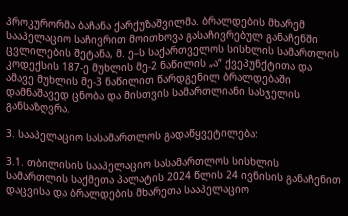პროკურორმა ბაჩანა ქარქუზაშვილმა. ბრალდების მხარემ სააპელაციო საჩივრით მოითხოვა გასაჩივრებულ განაჩენში ცვლილების შეტანა, მ. ე–ს საქართველოს სისხლის სამართლის კოდექსის 187-ე მუხლის მე-2 ნაწილის „ა“ ქვეპუნქტითა და ამავე მუხლის მე-3 ნაწილით წარდგენილ ბრალდებაში დამნაშავედ ცნობა და მისთვის სამართლიანი სასჯელის განსაზღვრა.

3. სააპელაციო სასამართლოს გადაწყვეტილება:

3.1. თბილისის სააპელაციო სასამართლოს სისხლის სამართლის საქმეთა პალატის 2024 წლის 24 ივნისის განაჩენით დაცვისა და ბრალდების მხარეთა სააპელაციო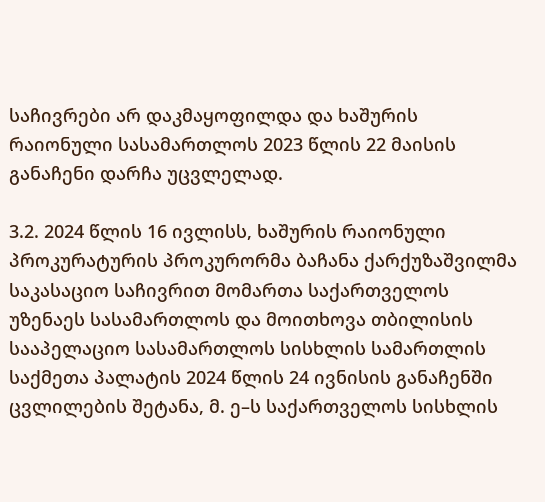საჩივრები არ დაკმაყოფილდა და ხაშურის რაიონული სასამართლოს 2023 წლის 22 მაისის განაჩენი დარჩა უცვლელად.

3.2. 2024 წლის 16 ივლისს, ხაშურის რაიონული პროკურატურის პროკურორმა ბაჩანა ქარქუზაშვილმა საკასაციო საჩივრით მომართა საქართველოს უზენაეს სასამართლოს და მოითხოვა თბილისის სააპელაციო სასამართლოს სისხლის სამართლის საქმეთა პალატის 2024 წლის 24 ივნისის განაჩენში ცვლილების შეტანა, მ. ე–ს საქართველოს სისხლის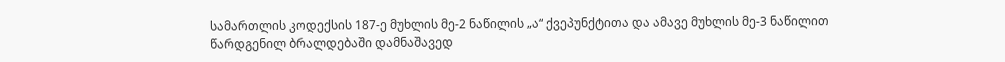სამართლის კოდექსის 187-ე მუხლის მე-2 ნაწილის „ა“ ქვეპუნქტითა და ამავე მუხლის მე-3 ნაწილით წარდგენილ ბრალდებაში დამნაშავედ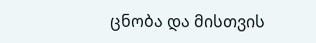ცნობა და მისთვის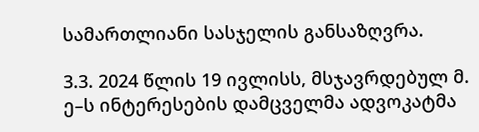სამართლიანი სასჯელის განსაზღვრა.

3.3. 2024 წლის 19 ივლისს, მსჯავრდებულ მ. ე–ს ინტერესების დამცველმა ადვოკატმა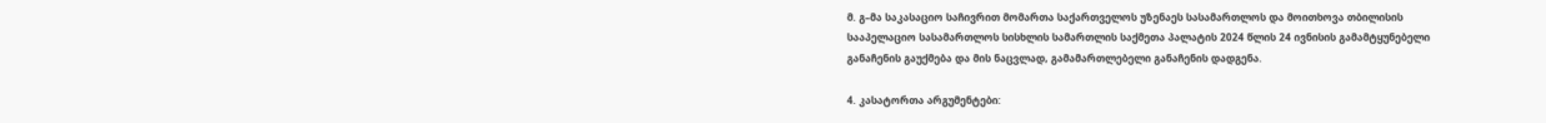მ. გ–მა საკასაციო საჩივრით მომართა საქართველოს უზენაეს სასამართლოს და მოითხოვა თბილისის სააპელაციო სასამართლოს სისხლის სამართლის საქმეთა პალატის 2024 წლის 24 ივნისის გამამტყუნებელი განაჩენის გაუქმება და მის ნაცვლად, გამამართლებელი განაჩენის დადგენა.

4. კასატორთა არგუმენტები: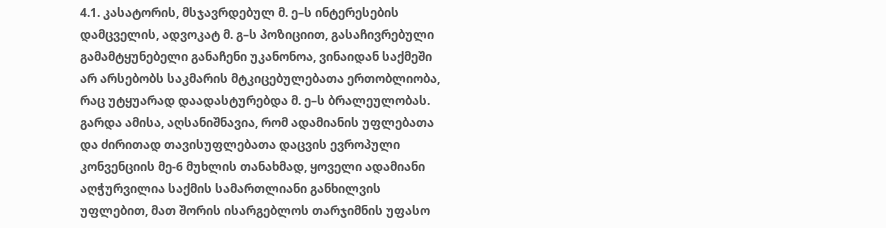4.1. კასატორის, მსჯავრდებულ მ. ე–ს ინტერესების დამცველის, ადვოკატ მ. გ–ს პოზიციით, გასაჩივრებული გამამტყუნებელი განაჩენი უკანონოა, ვინაიდან საქმეში არ არსებობს საკმარის მტკიცებულებათა ერთობლიობა, რაც უტყუარად დაადასტურებდა მ. ე–ს ბრალეულობას. გარდა ამისა, აღსანიშნავია, რომ ადამიანის უფლებათა და ძირითად თავისუფლებათა დაცვის ევროპული კონვენციის მე-6 მუხლის თანახმად, ყოველი ადამიანი აღჭურვილია საქმის სამართლიანი განხილვის უფლებით, მათ შორის ისარგებლოს თარჯიმნის უფასო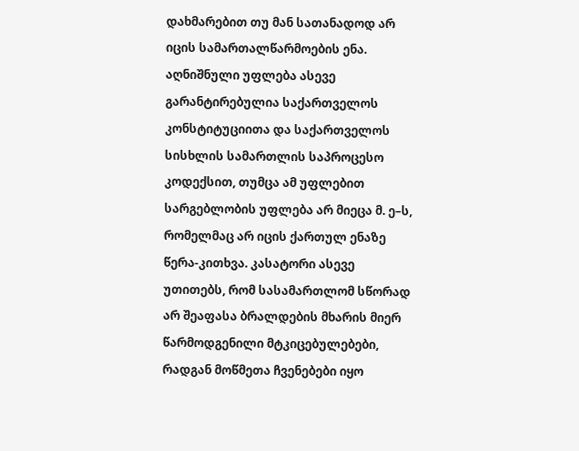დახმარებით თუ მან სათანადოდ არ იცის სამართალწარმოების ენა. აღნიშნული უფლება ასევე გარანტირებულია საქართველოს კონსტიტუციითა და საქართველოს სისხლის სამართლის საპროცესო კოდექსით, თუმცა ამ უფლებით სარგებლობის უფლება არ მიეცა მ. ე–ს, რომელმაც არ იცის ქართულ ენაზე წერა-კითხვა. კასატორი ასევე უთითებს, რომ სასამართლომ სწორად არ შეაფასა ბრალდების მხარის მიერ წარმოდგენილი მტკიცებულებები, რადგან მოწმეთა ჩვენებები იყო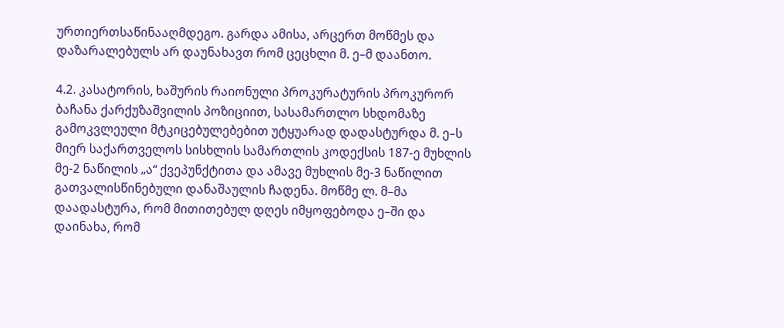ურთიერთსაწინააღმდეგო. გარდა ამისა, არცერთ მოწმეს და დაზარალებულს არ დაუნახავთ რომ ცეცხლი მ. ე–მ დაანთო.

4.2. კასატორის, ხაშურის რაიონული პროკურატურის პროკურორ ბაჩანა ქარქუზაშვილის პოზიციით, სასამართლო სხდომაზე გამოკვლეული მტკიცებულებებით უტყუარად დადასტურდა მ. ე–ს მიერ საქართველოს სისხლის სამართლის კოდექსის 187-ე მუხლის მე-2 ნაწილის „ა“ ქვეპუნქტითა და ამავე მუხლის მე-3 ნაწილით გათვალისწინებული დანაშაულის ჩადენა. მოწმე ლ. მ–მა დაადასტურა, რომ მითითებულ დღეს იმყოფებოდა ე–ში და დაინახა, რომ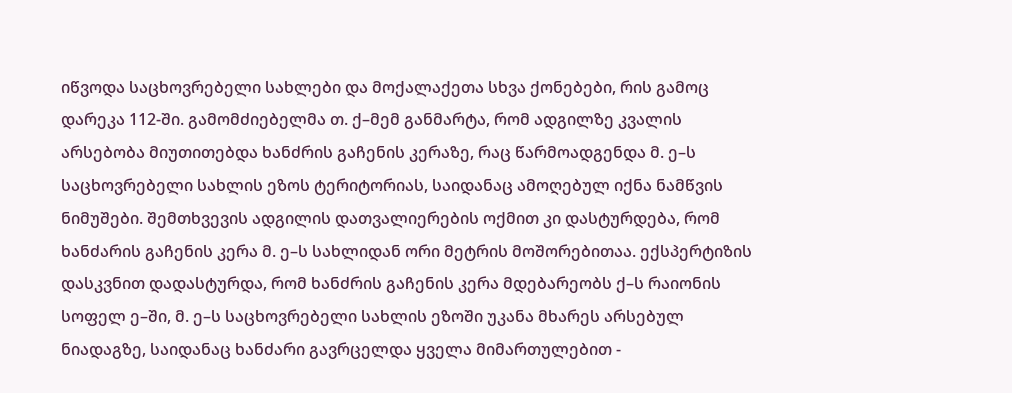იწვოდა საცხოვრებელი სახლები და მოქალაქეთა სხვა ქონებები, რის გამოც დარეკა 112-ში. გამომძიებელმა თ. ქ–მემ განმარტა, რომ ადგილზე კვალის არსებობა მიუთითებდა ხანძრის გაჩენის კერაზე, რაც წარმოადგენდა მ. ე–ს საცხოვრებელი სახლის ეზოს ტერიტორიას, საიდანაც ამოღებულ იქნა ნამწვის ნიმუშები. შემთხვევის ადგილის დათვალიერების ოქმით კი დასტურდება, რომ ხანძარის გაჩენის კერა მ. ე–ს სახლიდან ორი მეტრის მოშორებითაა. ექსპერტიზის დასკვნით დადასტურდა, რომ ხანძრის გაჩენის კერა მდებარეობს ქ–ს რაიონის სოფელ ე–ში, მ. ე–ს საცხოვრებელი სახლის ეზოში უკანა მხარეს არსებულ ნიადაგზე, საიდანაც ხანძარი გავრცელდა ყველა მიმართულებით -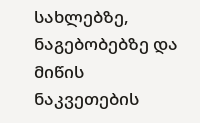სახლებზე, ნაგებობებზე და მიწის ნაკვეთების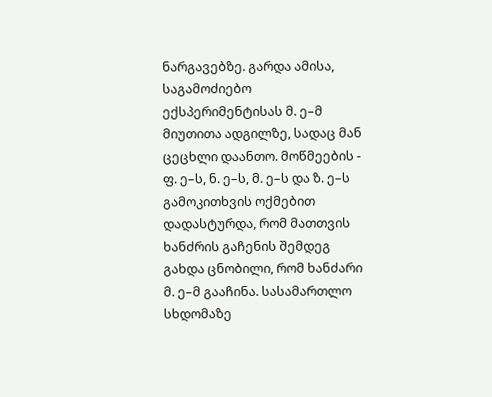ნარგავებზე. გარდა ამისა, საგამოძიებო ექსპერიმენტისას მ. ე–მ მიუთითა ადგილზე, სადაც მან ცეცხლი დაანთო. მოწმეების - ფ. ე–ს, ნ. ე–ს, მ. ე–ს და ზ. ე–ს გამოკითხვის ოქმებით დადასტურდა, რომ მათთვის ხანძრის გაჩენის შემდეგ გახდა ცნობილი, რომ ხანძარი მ. ე–მ გააჩინა. სასამართლო სხდომაზე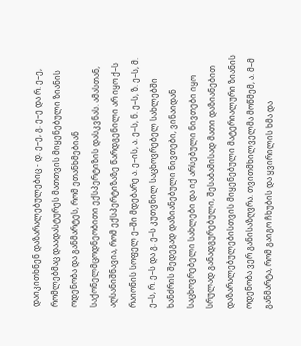დაიკითხნენ დაზარალებულებიც - დ. ე–ე, გ. ე–ე და რ. ე–ე, რომლებმაც დაადასტურეს მათთვის მიყენებული ზიანის ოდენობა და განმარტეს, რომ ეთანხმებიან საქონელმცოდნეობითი ექსპერტიზის დასკვნას. ამასთან, აღსანიშნავია, რომ ექსპერტიზაზე წარდგენილი არ იყო ქ–ს რაიონის სოფელ ე–ში მდებარე ა. ე–ის, ა. ე–ს, ნ. ე–ს, ზ. ე–ს, მ. ე–ს, რ. ე–ს და გ. ე–ს კუთვნილ საცხოვრებელ სახლებში ხანძრის შედეგად დაზიანებული ნივთები, ვინაიდან საცხოვრებელი სახლები და იქ არსებული ნივთები იყო სრულად განადგურებული, შესაბამისად მათი დაზიანებით დაზარალებულებისთვის მიყენებული მატერიალური ზიანის ოდენობა ვერ განისაზღვრა. თვითმხილველმა მოწმემ, ა. მ–მ განმარტა, რომ გაიგო ჩხუბის და ყვირილის ხმა და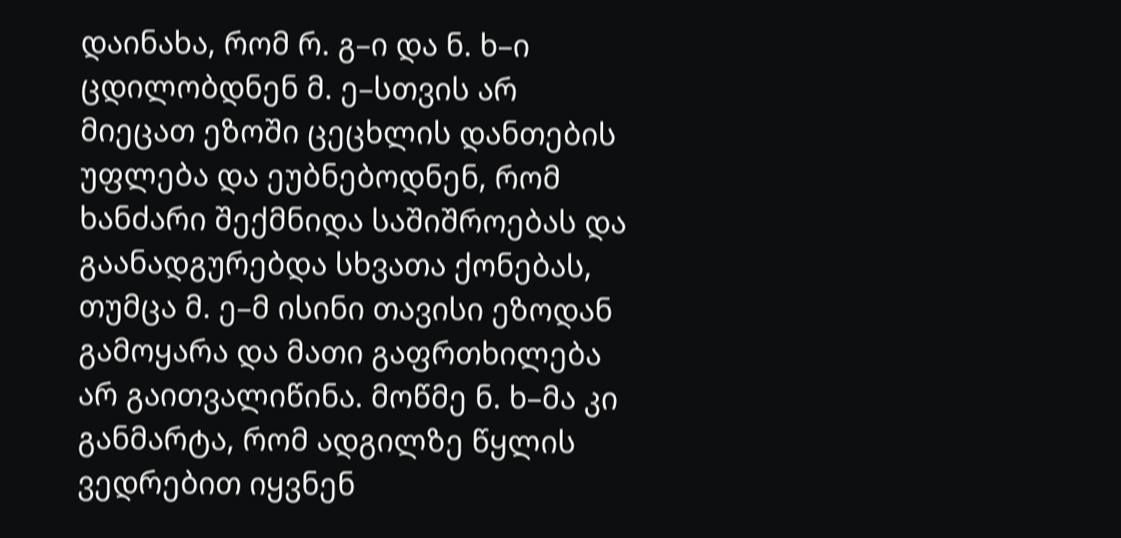დაინახა, რომ რ. გ–ი და ნ. ხ–ი ცდილობდნენ მ. ე–სთვის არ მიეცათ ეზოში ცეცხლის დანთების უფლება და ეუბნებოდნენ, რომ ხანძარი შექმნიდა საშიშროებას და გაანადგურებდა სხვათა ქონებას, თუმცა მ. ე–მ ისინი თავისი ეზოდან გამოყარა და მათი გაფრთხილება არ გაითვალიწინა. მოწმე ნ. ხ–მა კი განმარტა, რომ ადგილზე წყლის ვედრებით იყვნენ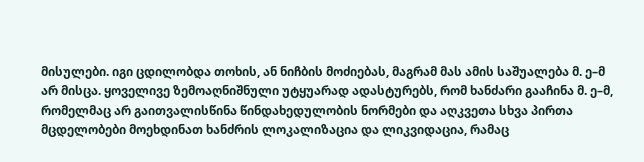მისულები. იგი ცდილობდა თოხის, ან ნიჩბის მოძიებას, მაგრამ მას ამის საშუალება მ. ე–მ არ მისცა. ყოველივე ზემოაღნიშნული უტყუარად ადასტურებს, რომ ხანძარი გააჩინა მ. ე–მ, რომელმაც არ გაითვალისწინა წინდახედულობის ნორმები და აღკვეთა სხვა პირთა მცდელობები მოეხდინათ ხანძრის ლოკალიზაცია და ლიკვიდაცია, რამაც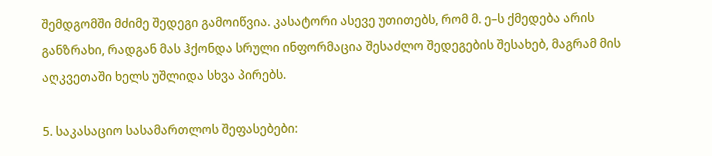შემდგომში მძიმე შედეგი გამოიწვია. კასატორი ასევე უთითებს, რომ მ. ე–ს ქმედება არის განზრახი, რადგან მას ჰქონდა სრული ინფორმაცია შესაძლო შედეგების შესახებ, მაგრამ მის აღკვეთაში ხელს უშლიდა სხვა პირებს.

5. საკასაციო სასამართლოს შეფასებები: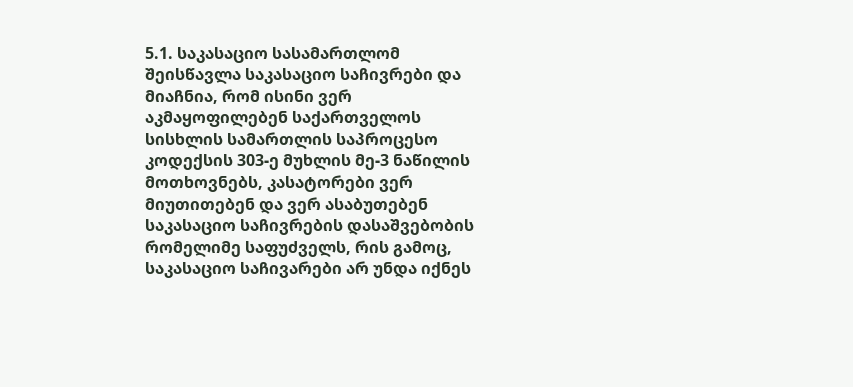5.1. საკასაციო სასამართლომ შეისწავლა საკასაციო საჩივრები და მიაჩნია, რომ ისინი ვერ აკმაყოფილებენ საქართველოს სისხლის სამართლის საპროცესო კოდექსის 303-ე მუხლის მე-3 ნაწილის მოთხოვნებს, კასატორები ვერ მიუთითებენ და ვერ ასაბუთებენ საკასაციო საჩივრების დასაშვებობის რომელიმე საფუძველს, რის გამოც, საკასაციო საჩივარები არ უნდა იქნეს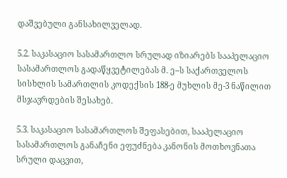დაშვებული განსახილველად.

5.2. საკასაციო სასამართლო სრულად იზიარებს სააპელაციო სასამართლოს გადაწყვეტილებას მ. ე–ს საქართველოს სისხლის სამართლის კოდექსის 188-ე მუხლის მე-3 ნაწილით მსჯავრდების შესახებ.

5.3. საკასაციო სასამართლოს შეფასებით, სააპელაციო სასამართლოს განაჩენი ეფუძნება კანონის მოთხოვნათა სრული დაცვით,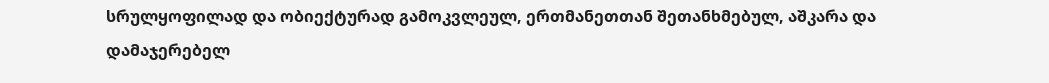სრულყოფილად და ობიექტურად გამოკვლეულ, ერთმანეთთან შეთანხმებულ, აშკარა და დამაჯერებელ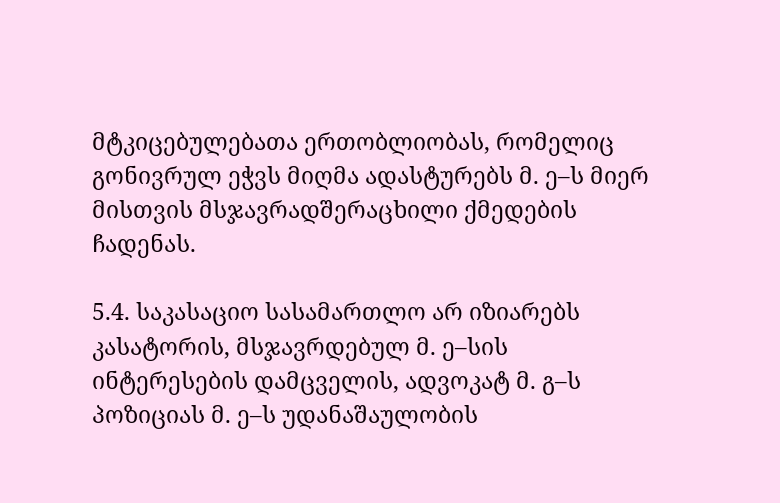მტკიცებულებათა ერთობლიობას, რომელიც გონივრულ ეჭვს მიღმა ადასტურებს მ. ე–ს მიერ მისთვის მსჯავრადშერაცხილი ქმედების ჩადენას.

5.4. საკასაციო სასამართლო არ იზიარებს კასატორის, მსჯავრდებულ მ. ე–სის ინტერესების დამცველის, ადვოკატ მ. გ–ს პოზიციას მ. ე–ს უდანაშაულობის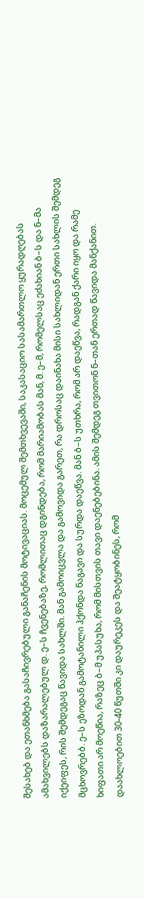შესახებ და ეთანხმება გასაჩივრებული განაჩენის მოტივაციას. მოცემულ შემთხვევაში, საკასაციო სასამართლო ყურადღებას ამახვილებს დაზარალებულ დ. ე–ს ჩვენებაზე, რომლითაც დგინდება, რომ მარიამობას მან, მ. ე–მ, რომელსაც ეძახიან ბ–ს და ნ–მა იქეიფეს, რის შემდეგაც წავიდა სახლში. მან გამოიცვლა და გამოვიდა გარეთ, რა დროსაც დაინახა მისი სახლიდან ერთი სახლის შემდეგ მცხოვრებბ. ე–ს ეზოდან გამოტანილი ჰქონდა ნაგავი და სურდა დაეწვა. მან ბ–ს უთხრა, რომ არ დაეწვა, რადგან ქარი იყო და რამე ხიფათი არ მოეწია, რაზეც ბ–მ უპასუხა, რომ მისთვის თავი დაენებებინა. ამის შემდეგ თვითონ ნ–თან ერთად წავიდა მანქანით. დაახლოებით 30-40 წუთში კი დაურეკეს და შეატყობინეს, რომ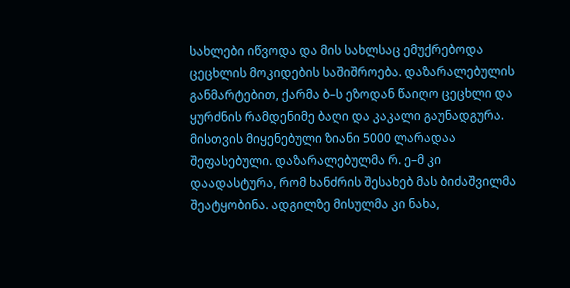სახლები იწვოდა და მის სახლსაც ემუქრებოდა ცეცხლის მოკიდების საშიშროება. დაზარალებულის განმარტებით, ქარმა ბ–ს ეზოდან წაიღო ცეცხლი და ყურძნის რამდენიმე ბაღი და კაკალი გაუნადგურა. მისთვის მიყენებული ზიანი 5000 ლარადაა შეფასებული. დაზარალებულმა რ. ე–მ კი დაადასტურა, რომ ხანძრის შესახებ მას ბიძაშვილმა შეატყობინა. ადგილზე მისულმა კი ნახა,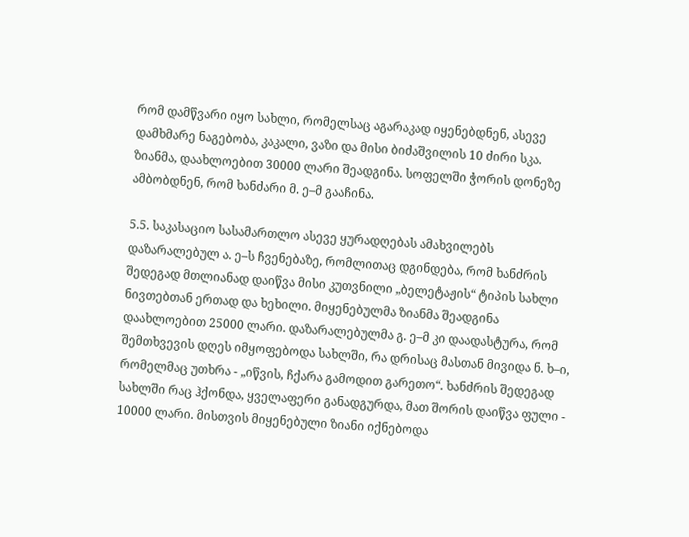რომ დამწვარი იყო სახლი, რომელსაც აგარაკად იყენებდნენ, ასევე დამხმარე ნაგებობა, კაკალი, ვაზი და მისი ბიძაშვილის 10 ძირი სკა. ზიანმა, დაახლოებით 30000 ლარი შეადგინა. სოფელში ჭორის დონეზე ამბობდნენ, რომ ხანძარი მ. ე–მ გააჩინა.

5.5. საკასაციო სასამართლო ასევე ყურადღებას ამახვილებს დაზარალებულ ა. ე–ს ჩვენებაზე, რომლითაც დგინდება, რომ ხანძრის შედეგად მთლიანად დაიწვა მისი კუთვნილი „ბელეტაჟის“ ტიპის სახლი ნივთებთან ერთად და ხეხილი. მიყენებულმა ზიანმა შეადგინა დაახლოებით 25000 ლარი. დაზარალებულმა გ. ე–მ კი დაადასტურა, რომ შემთხვევის დღეს იმყოფებოდა სახლში, რა დრისაც მასთან მივიდა ნ. ხ–ი, რომელმაც უთხრა - „იწვის, ჩქარა გამოდით გარეთო“. ხანძრის შედეგად სახლში რაც ჰქონდა, ყველაფერი განადგურდა, მათ შორის დაიწვა ფული - 10000 ლარი. მისთვის მიყენებული ზიანი იქნებოდა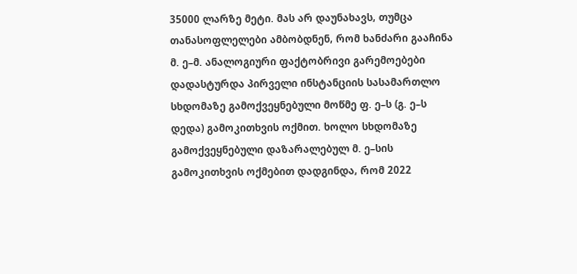35000 ლარზე მეტი. მას არ დაუნახავს, თუმცა თანასოფლელები ამბობდნენ, რომ ხანძარი გააჩინა მ. ე–მ. ანალოგიური ფაქტობრივი გარემოებები დადასტურდა პირველი ინსტანციის სასამართლო სხდომაზე გამოქვეყნებული მოწმე ფ. ე–ს (გ. ე–ს დედა) გამოკითხვის ოქმით. ხოლო სხდომაზე გამოქვეყნებული დაზარალებულ მ. ე–სის გამოკითხვის ოქმებით დადგინდა, რომ 2022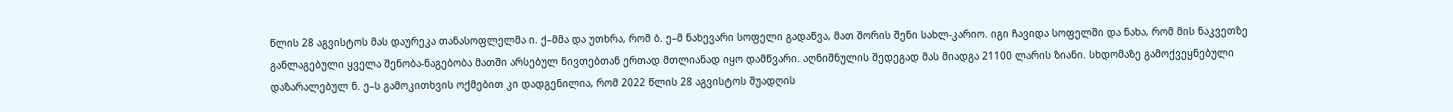წლის 28 აგვისტოს მას დაურეკა თანასოფლელმა ი. ქ–მმა და უთხრა, რომ ბ. ე–მ ნახევარი სოფელი გადაწვა, მათ შორის შენი სახლ-კარიო. იგი ჩავიდა სოფელში და ნახა, რომ მის ნაკვეთზე განლაგებული ყველა შენობა-ნაგებობა მათში არსებულ ნივთებთან ერთად მთლიანად იყო დამწვარი. აღნიშნულის შედეგად მას მიადგა 21100 ლარის ზიანი. სხდომაზე გამოქვეყნებული დაზარალებულ ნ. ე–ს გამოკითხვის ოქმებით კი დადგენილია, რომ 2022 წლის 28 აგვისტოს შუადღის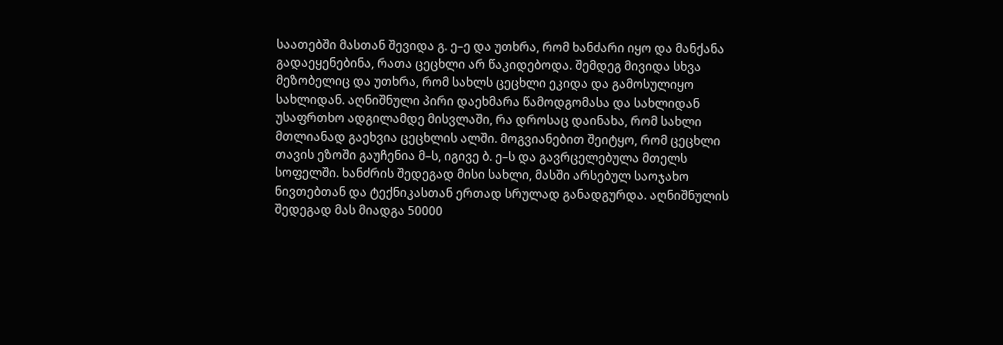საათებში მასთან შევიდა გ. ე–ე და უთხრა, რომ ხანძარი იყო და მანქანა გადაეყენებინა, რათა ცეცხლი არ წაკიდებოდა. შემდეგ მივიდა სხვა მეზობელიც და უთხრა, რომ სახლს ცეცხლი ეკიდა და გამოსულიყო სახლიდან. აღნიშნული პირი დაეხმარა წამოდგომასა და სახლიდან უსაფრთხო ადგილამდე მისვლაში, რა დროსაც დაინახა, რომ სახლი მთლიანად გაეხვია ცეცხლის ალში. მოგვიანებით შეიტყო, რომ ცეცხლი თავის ეზოში გაუჩენია მ–ს, იგივე ბ. ე–ს და გავრცელებულა მთელს სოფელში. ხანძრის შედეგად მისი სახლი, მასში არსებულ საოჯახო ნივთებთან და ტექნიკასთან ერთად სრულად განადგურდა. აღნიშნულის შედეგად მას მიადგა 50000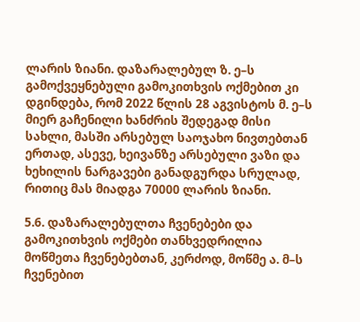ლარის ზიანი. დაზარალებულ ზ. ე–ს გამოქვეყნებული გამოკითხვის ოქმებით კი დგინდება, რომ 2022 წლის 28 აგვისტოს მ. ე–ს მიერ გაჩენილი ხანძრის შედეგად მისი სახლი, მასში არსებულ საოჯახო ნივთებთან ერთად, ასევე, ხეივანზე არსებული ვაზი და ხეხილის ნარგავები განადგურდა სრულად, რითიც მას მიადგა 70000 ლარის ზიანი.

5.6. დაზარალებულთა ჩვენებები და გამოკითხვის ოქმები თანხვედრილია მოწმეთა ჩვენებებთან, კერძოდ, მოწმე ა. მ–ს ჩვენებით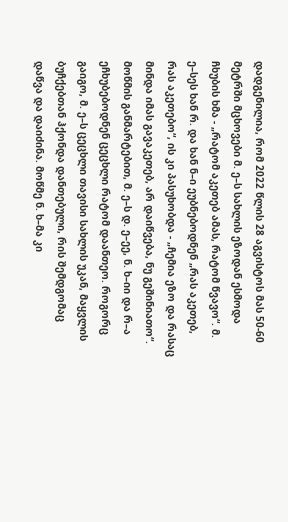დადგენილია, რომ 2022 წლის 28 აგვისტოს მას 50-60 მეტრში მცხოვები მ. ე–ს სახლის ეზოდან ესმოდა ჩხუბის ხმა - „რატომ აკეთებ ამას, რატომ წვავო“. მ. ე–სეს ხან რ. და ხან ნ–ი ეუბნებოდნენ „რას აკეთებ, რას აკეთებო“, ის კი პასუხობდა - „ჩემია ეზო და რასაც მინდა იმას გავაკეთებ, არ დაიწვება, ნუ გეშინიათო“. მოწმის განმარტებით, მ. ე–ს დ. ე–ეე, ნ. ხ–იი და რ–ა ეჩხუბებოდნენ ცეცხლი რატომ დაანთეო. როგორც გაიგო, მ. ე–ს ცეცხლი თავისი სახლის უკან, მაყვლის ბუჩქებთან ჰქონდა დანთებული, რის შემდგომაც დაწვა და დაიძინა. მოწმე ნ. ხ–მა კი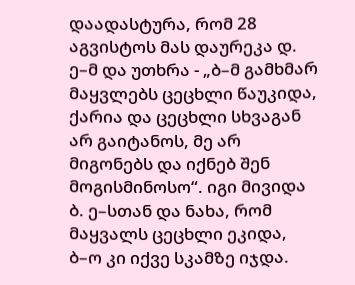დაადასტურა, რომ 28 აგვისტოს მას დაურეკა დ. ე–მ და უთხრა - „ბ–მ გამხმარ მაყვლებს ცეცხლი წაუკიდა, ქარია და ცეცხლი სხვაგან არ გაიტანოს, მე არ მიგონებს და იქნებ შენ მოგისმინოსო“. იგი მივიდა ბ. ე–სთან და ნახა, რომ მაყვალს ცეცხლი ეკიდა, ბ–ო კი იქვე სკამზე იჯდა.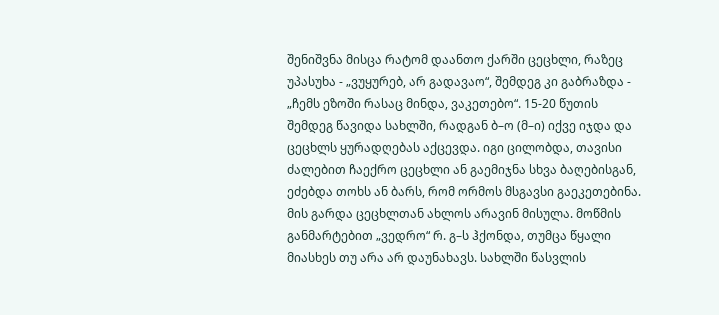შენიშვნა მისცა რატომ დაანთო ქარში ცეცხლი, რაზეც უპასუხა - „ვუყურებ, არ გადავაო“, შემდეგ კი გაბრაზდა - „ჩემს ეზოში რასაც მინდა, ვაკეთებო“. 15-20 წუთის შემდეგ წავიდა სახლში, რადგან ბ–ო (მ–ი) იქვე იჯდა და ცეცხლს ყურადღებას აქცევდა. იგი ცილობდა, თავისი ძალებით ჩაექრო ცეცხლი ან გაემიჯნა სხვა ბაღებისგან, ეძებდა თოხს ან ბარს, რომ ორმოს მსგავსი გაეკეთებინა. მის გარდა ცეცხლთან ახლოს არავინ მისულა. მოწმის განმარტებით „ვედრო“ რ. გ–ს ჰქონდა, თუმცა წყალი მიასხეს თუ არა არ დაუნახავს. სახლში წასვლის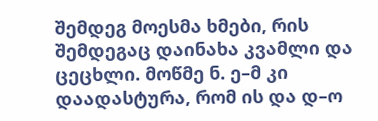შემდეგ მოესმა ხმები, რის შემდეგაც დაინახა კვამლი და ცეცხლი. მოწმე ნ. ე–მ კი დაადასტურა, რომ ის და დ–ო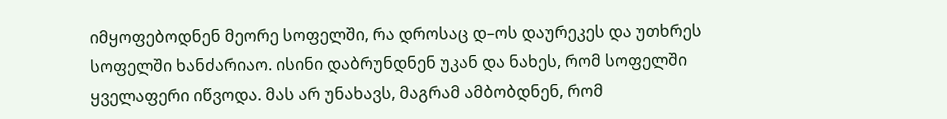იმყოფებოდნენ მეორე სოფელში, რა დროსაც დ–ოს დაურეკეს და უთხრეს სოფელში ხანძარიაო. ისინი დაბრუნდნენ უკან და ნახეს, რომ სოფელში ყველაფერი იწვოდა. მას არ უნახავს, მაგრამ ამბობდნენ, რომ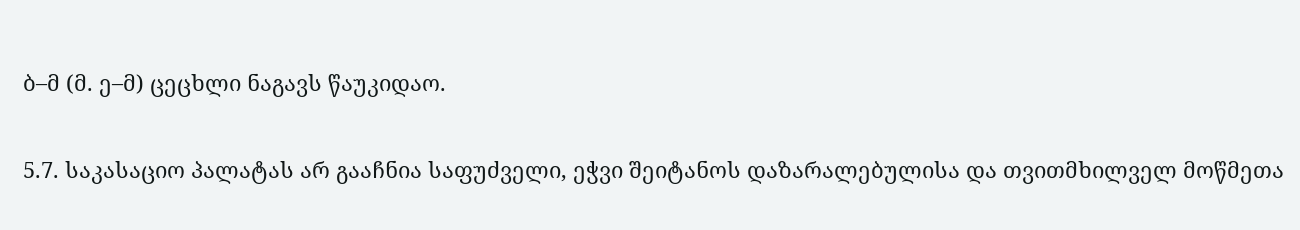ბ–მ (მ. ე–მ) ცეცხლი ნაგავს წაუკიდაო.

5.7. საკასაციო პალატას არ გააჩნია საფუძველი, ეჭვი შეიტანოს დაზარალებულისა და თვითმხილველ მოწმეთა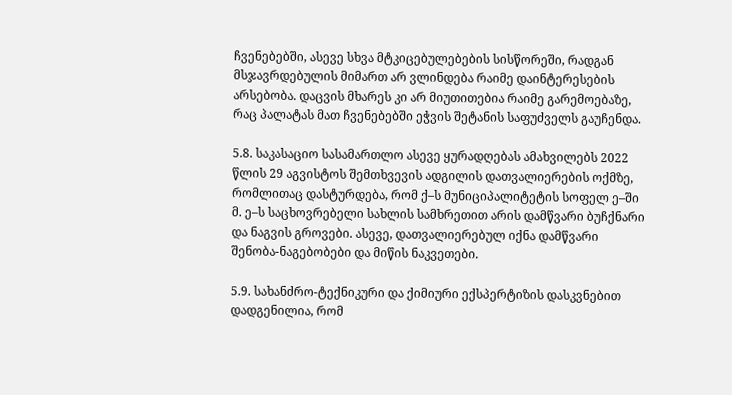ჩვენებებში, ასევე სხვა მტკიცებულებების სისწორეში, რადგან მსჯავრდებულის მიმართ არ ვლინდება რაიმე დაინტერესების არსებობა. დაცვის მხარეს კი არ მიუთითებია რაიმე გარემოებაზე, რაც პალატას მათ ჩვენებებში ეჭვის შეტანის საფუძველს გაუჩენდა.

5.8. საკასაციო სასამართლო ასევე ყურადღებას ამახვილებს 2022 წლის 29 აგვისტოს შემთხვევის ადგილის დათვალიერების ოქმზე, რომლითაც დასტურდება, რომ ქ–ს მუნიციპალიტეტის სოფელ ე–ში მ. ე–ს საცხოვრებელი სახლის სამხრეთით არის დამწვარი ბუჩქნარი და ნაგვის გროვები. ასევე, დათვალიერებულ იქნა დამწვარი შენობა-ნაგებობები და მიწის ნაკვეთები.

5.9. სახანძრო-ტექნიკური და ქიმიური ექსპერტიზის დასკვნებით დადგენილია, რომ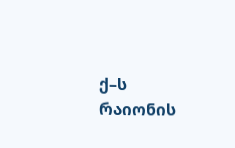ქ–ს რაიონის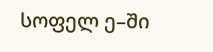სოფელ ე–ში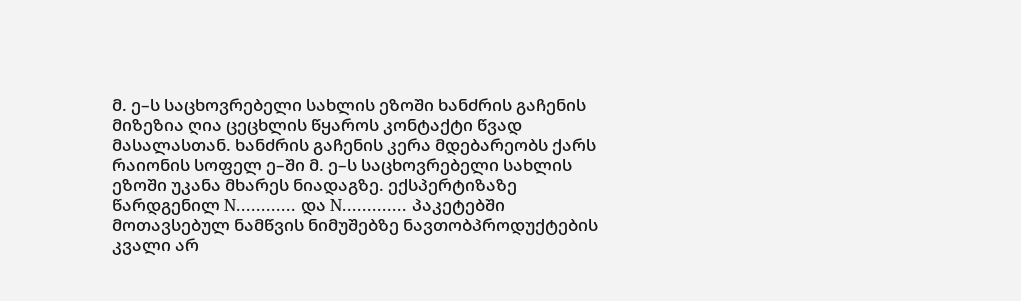მ. ე–ს საცხოვრებელი სახლის ეზოში ხანძრის გაჩენის მიზეზია ღია ცეცხლის წყაროს კონტაქტი წვად მასალასთან. ხანძრის გაჩენის კერა მდებარეობს ქარს რაიონის სოფელ ე–ში მ. ე–ს საცხოვრებელი სახლის ეზოში უკანა მხარეს ნიადაგზე. ექსპერტიზაზე წარდგენილ N............ და N............. პაკეტებში მოთავსებულ ნამწვის ნიმუშებზე ნავთობპროდუქტების კვალი არ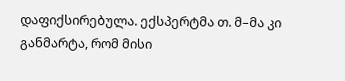დაფიქსირებულა. ექსპერტმა თ. მ–მა კი განმარტა, რომ მისი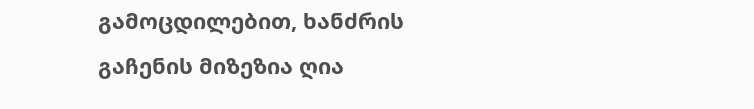გამოცდილებით, ხანძრის გაჩენის მიზეზია ღია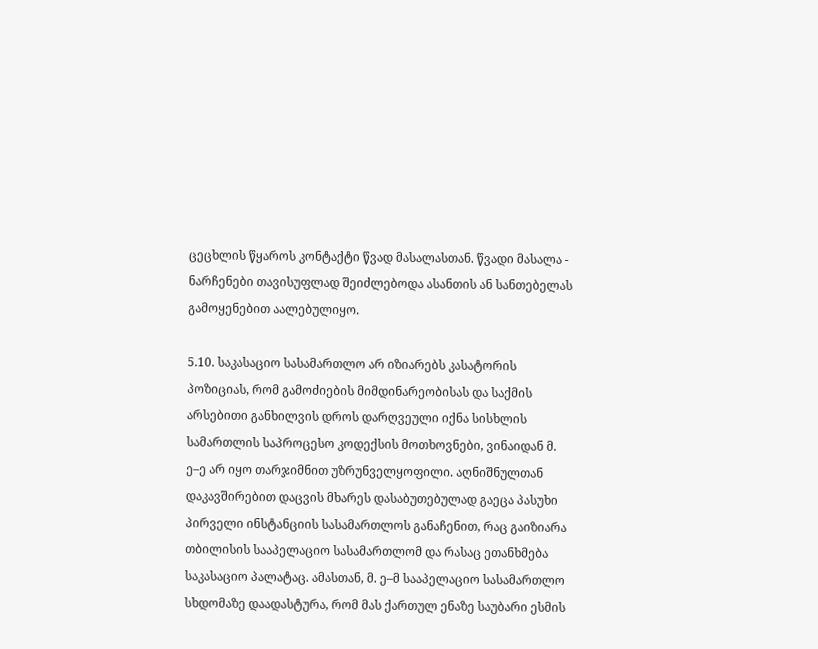ცეცხლის წყაროს კონტაქტი წვად მასალასთან. წვადი მასალა - ნარჩენები თავისუფლად შეიძლებოდა ასანთის ან სანთებელას გამოყენებით აალებულიყო.

5.10. საკასაციო სასამართლო არ იზიარებს კასატორის პოზიციას, რომ გამოძიების მიმდინარეობისას და საქმის არსებითი განხილვის დროს დარღვეული იქნა სისხლის სამართლის საპროცესო კოდექსის მოთხოვნები, ვინაიდან მ. ე–ე არ იყო თარჯიმნით უზრუნველყოფილი. აღნიშნულთან დაკავშირებით დაცვის მხარეს დასაბუთებულად გაეცა პასუხი პირველი ინსტანციის სასამართლოს განაჩენით, რაც გაიზიარა თბილისის სააპელაციო სასამართლომ და რასაც ეთანხმება საკასაციო პალატაც. ამასთან, მ. ე–მ სააპელაციო სასამართლო სხდომაზე დაადასტურა, რომ მას ქართულ ენაზე საუბარი ესმის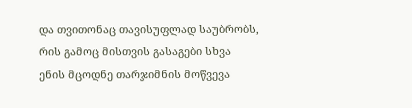და თვითონაც თავისუფლად საუბრობს, რის გამოც მისთვის გასაგები სხვა ენის მცოდნე თარჯიმნის მოწვევა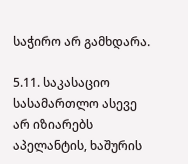საჭირო არ გამხდარა.

5.11. საკასაციო სასამართლო ასევე არ იზიარებს აპელანტის, ხაშურის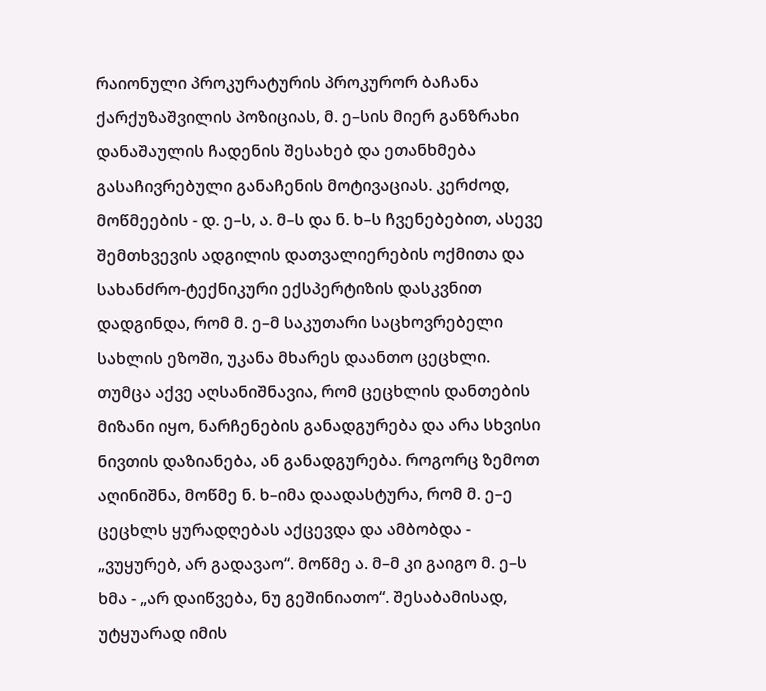რაიონული პროკურატურის პროკურორ ბაჩანა ქარქუზაშვილის პოზიციას, მ. ე–სის მიერ განზრახი დანაშაულის ჩადენის შესახებ და ეთანხმება გასაჩივრებული განაჩენის მოტივაციას. კერძოდ, მოწმეების - დ. ე–ს, ა. მ–ს და ნ. ხ–ს ჩვენებებით, ასევე შემთხვევის ადგილის დათვალიერების ოქმითა და სახანძრო-ტექნიკური ექსპერტიზის დასკვნით დადგინდა, რომ მ. ე–მ საკუთარი საცხოვრებელი სახლის ეზოში, უკანა მხარეს დაანთო ცეცხლი. თუმცა აქვე აღსანიშნავია, რომ ცეცხლის დანთების მიზანი იყო, ნარჩენების განადგურება და არა სხვისი ნივთის დაზიანება, ან განადგურება. როგორც ზემოთ აღინიშნა, მოწმე ნ. ხ–იმა დაადასტურა, რომ მ. ე–ე ცეცხლს ყურადღებას აქცევდა და ამბობდა - „ვუყურებ, არ გადავაო“. მოწმე ა. მ–მ კი გაიგო მ. ე–ს ხმა - „არ დაიწვება, ნუ გეშინიათო“. შესაბამისად, უტყუარად იმის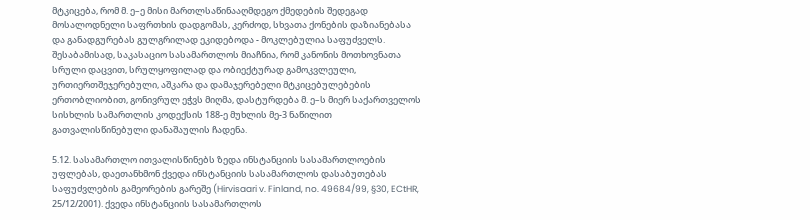მტკიცება, რომ მ. ე–ე მისი მართლსაწინააღმდეგო ქმედების შედეგად მოსალოდნელი საფრთხის დადგომას, კერძოდ, სხვათა ქონების დაზიანებასა და განადგურებას გულგრილად ეკიდებოდა - მოკლებულია საფუძველს. შესაბამისად, საკასაციო სასამართლოს მიაჩნია, რომ კანონის მოთხოვნათა სრული დაცვით, სრულყოფილად და ობიექტურად გამოკვლეული, ურთიერთშეჯერებული, აშკარა და დამაჯერებელი მტკიცებულებების ერთობლიობით, გონივრულ ეჭვს მიღმა, დასტურდება მ. ე–ს მიერ საქართველოს სისხლის სამართლის კოდექსის 188-ე მუხლის მე-3 ნაწილით გათვალისწინებული დანაშაულის ჩადენა.

5.12. სასამართლო ითვალისწინებს ზედა ინსტანციის სასამართლოების უფლებას, დაეთანხმონ ქვედა ინსტანციის სასამართლოს დასაბუთებას საფუძვლების გამეორების გარეშე (Hirvisaari v. Finland, no. 49684/99, §30, ECtHR, 25/12/2001). ქვედა ინსტანციის სასამართლოს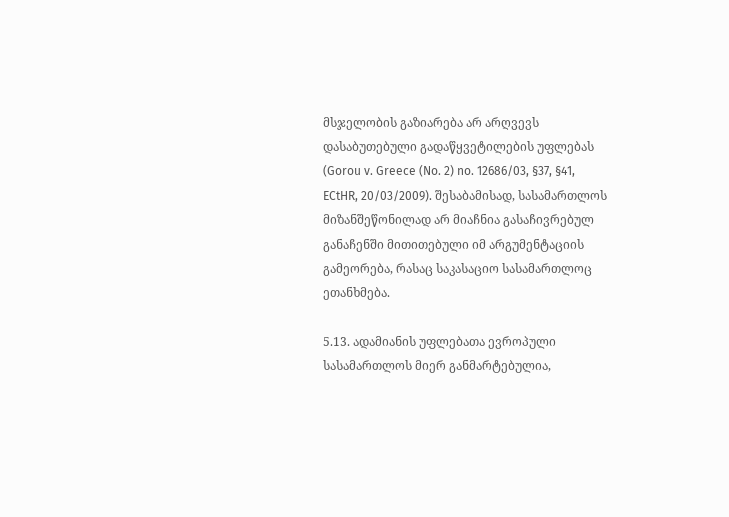მსჯელობის გაზიარება არ არღვევს დასაბუთებული გადაწყვეტილების უფლებას (Gorou v. Greece (No. 2) no. 12686/03, §37, §41, ECtHR, 20/03/2009). შესაბამისად, სასამართლოს მიზანშეწონილად არ მიაჩნია გასაჩივრებულ განაჩენში მითითებული იმ არგუმენტაციის გამეორება, რასაც საკასაციო სასამართლოც ეთანხმება.

5.13. ადამიანის უფლებათა ევროპული სასამართლოს მიერ განმარტებულია,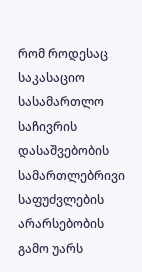რომ როდესაც საკასაციო სასამართლო საჩივრის დასაშვებობის სამართლებრივი საფუძვლების არარსებობის გამო უარს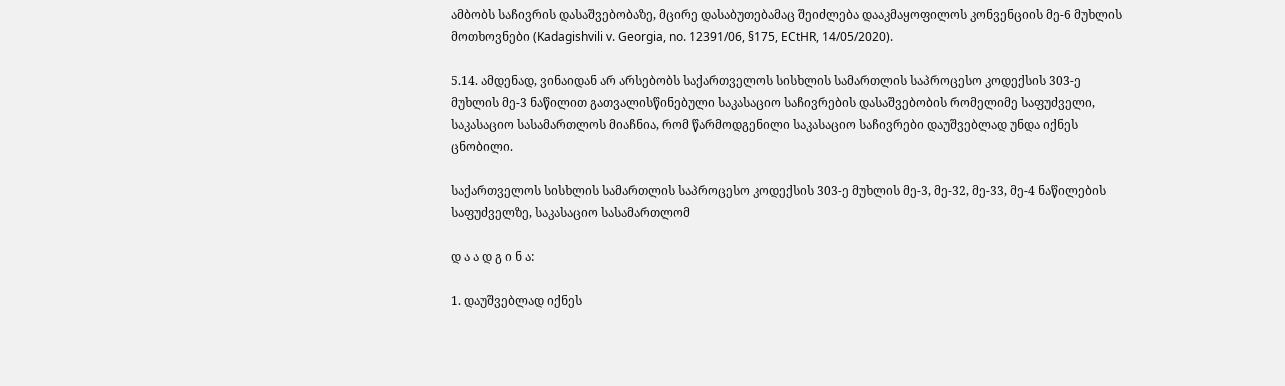ამბობს საჩივრის დასაშვებობაზე, მცირე დასაბუთებამაც შეიძლება დააკმაყოფილოს კონვენციის მე-6 მუხლის მოთხოვნები (Kadagishvili v. Georgia, no. 12391/06, §175, ECtHR, 14/05/2020).

5.14. ამდენად, ვინაიდან არ არსებობს საქართველოს სისხლის სამართლის საპროცესო კოდექსის 303-ე მუხლის მე-3 ნაწილით გათვალისწინებული საკასაციო საჩივრების დასაშვებობის რომელიმე საფუძველი, საკასაციო სასამართლოს მიაჩნია, რომ წარმოდგენილი საკასაციო საჩივრები დაუშვებლად უნდა იქნეს ცნობილი.

საქართველოს სისხლის სამართლის საპროცესო კოდექსის 303-ე მუხლის მე-3, მე-32, მე-33, მე-4 ნაწილების საფუძველზე, საკასაციო სასამართლომ

დ ა ა დ გ ი ნ ა:

1. დაუშვებლად იქნეს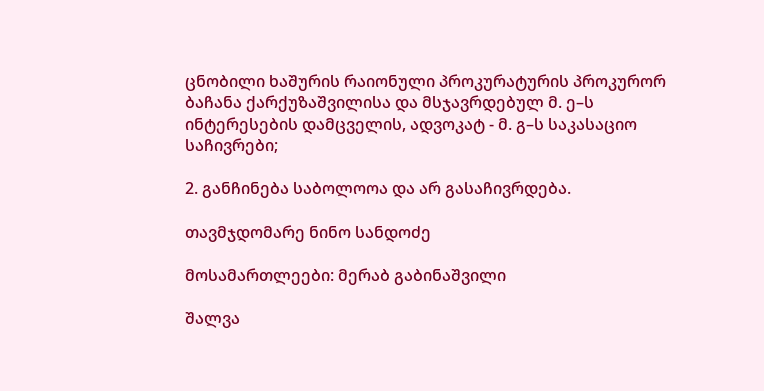ცნობილი ხაშურის რაიონული პროკურატურის პროკურორ ბაჩანა ქარქუზაშვილისა და მსჯავრდებულ მ. ე–ს ინტერესების დამცველის, ადვოკატ - მ. გ–ს საკასაციო საჩივრები;

2. განჩინება საბოლოოა და არ გასაჩივრდება.

თავმჯდომარე ნინო სანდოძე

მოსამართლეები: მერაბ გაბინაშვილი

შალვა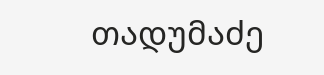თადუმაძე